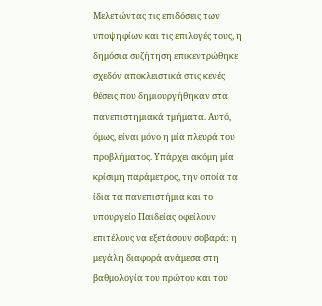Μελετώντας τις επιδόσεις των υποψηφίων και τις επιλογές τους, η δημόσια συζήτηση επικεντρώθηκε σχεδόν αποκλειστικά στις κενές θέσεις που δημιουργήθηκαν στα πανεπιστημιακά τμήματα. Αυτό, όμως, είναι μόνο η μία πλευρά του προβλήματος. Υπάρχει ακόμη μία κρίσιμη παράμετρος, την οποία τα ίδια τα πανεπιστήμια και το υπουργείο Παιδείας οφείλουν επιτέλους να εξετάσουν σοβαρά: η μεγάλη διαφορά ανάμεσα στη βαθμολογία του πρώτου και του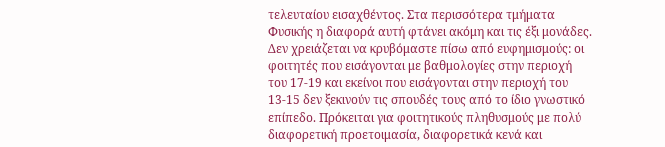τελευταίου εισαχθέντος. Στα περισσότερα τμήματα Φυσικής η διαφορά αυτή φτάνει ακόμη και τις έξι μονάδες. Δεν χρειάζεται να κρυβόμαστε πίσω από ευφημισμούς: οι φοιτητές που εισάγονται με βαθμολογίες στην περιοχή του 17-19 και εκείνοι που εισάγονται στην περιοχή του 13-15 δεν ξεκινούν τις σπουδές τους από το ίδιο γνωστικό επίπεδο. Πρόκειται για φοιτητικούς πληθυσμούς με πολύ διαφορετική προετοιμασία, διαφορετικά κενά και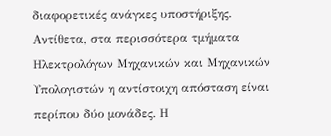διαφορετικές ανάγκες υποστήριξης.
Αντίθετα, στα περισσότερα τμήματα Ηλεκτρολόγων Μηχανικών και Μηχανικών Υπολογιστών η αντίστοιχη απόσταση είναι περίπου δύο μονάδες. Η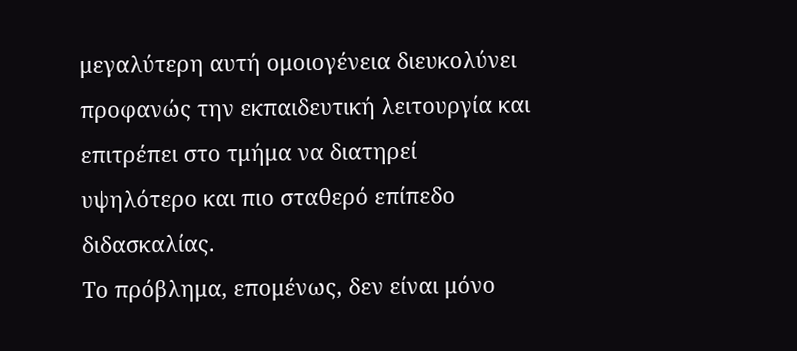μεγαλύτερη αυτή ομοιογένεια διευκολύνει προφανώς την εκπαιδευτική λειτουργία και επιτρέπει στο τμήμα να διατηρεί υψηλότερο και πιο σταθερό επίπεδο διδασκαλίας.
Το πρόβλημα, επομένως, δεν είναι μόνο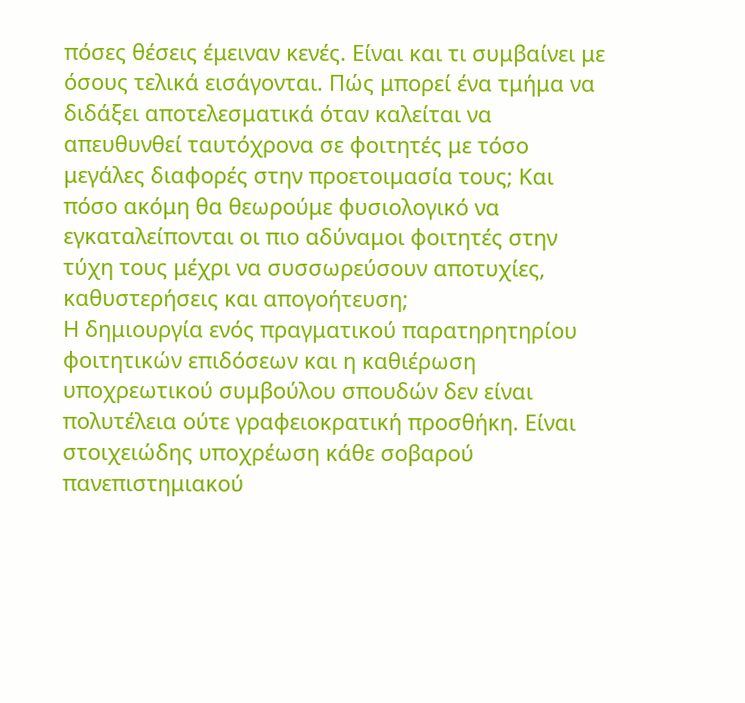πόσες θέσεις έμειναν κενές. Είναι και τι συμβαίνει με όσους τελικά εισάγονται. Πώς μπορεί ένα τμήμα να διδάξει αποτελεσματικά όταν καλείται να απευθυνθεί ταυτόχρονα σε φοιτητές με τόσο μεγάλες διαφορές στην προετοιμασία τους; Και πόσο ακόμη θα θεωρούμε φυσιολογικό να εγκαταλείπονται οι πιο αδύναμοι φοιτητές στην τύχη τους μέχρι να συσσωρεύσουν αποτυχίες, καθυστερήσεις και απογοήτευση;
Η δημιουργία ενός πραγματικού παρατηρητηρίου φοιτητικών επιδόσεων και η καθιέρωση υποχρεωτικού συμβούλου σπουδών δεν είναι πολυτέλεια ούτε γραφειοκρατική προσθήκη. Είναι στοιχειώδης υποχρέωση κάθε σοβαρού πανεπιστημιακού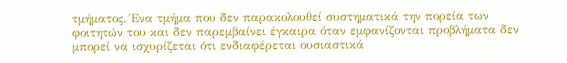τμήματος. Ένα τμήμα που δεν παρακολουθεί συστηματικά την πορεία των φοιτητών του και δεν παρεμβαίνει έγκαιρα όταν εμφανίζονται προβλήματα δεν μπορεί να ισχυρίζεται ότι ενδιαφέρεται ουσιαστικά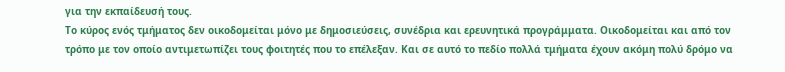για την εκπαίδευσή τους.
Το κύρος ενός τμήματος δεν οικοδομείται μόνο με δημοσιεύσεις, συνέδρια και ερευνητικά προγράμματα. Οικοδομείται και από τον τρόπο με τον οποίο αντιμετωπίζει τους φοιτητές που το επέλεξαν. Και σε αυτό το πεδίο πολλά τμήματα έχουν ακόμη πολύ δρόμο να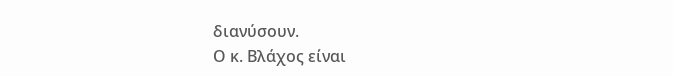διανύσουν.
Ο κ. Βλάχος είναι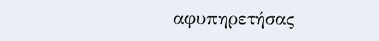αφυπηρετήσας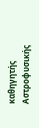καθηγητής Αστροφυσικής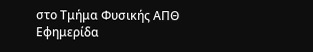στο Τμήμα Φυσικής ΑΠΘ
Εφημερίδα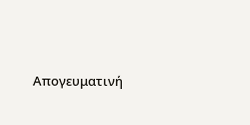Απογευματινή